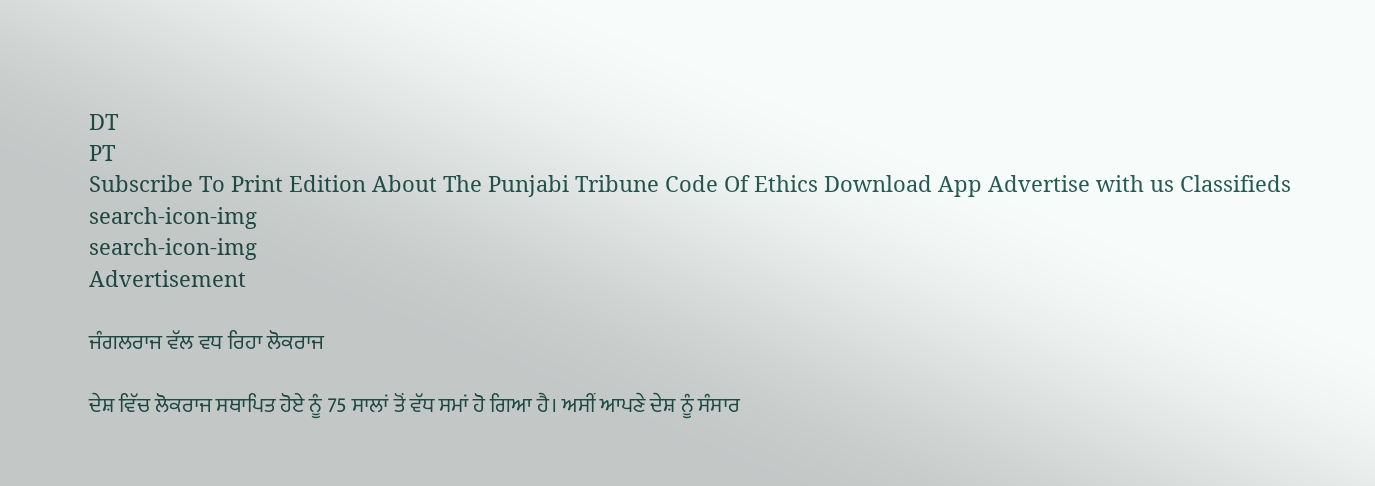DT
PT
Subscribe To Print Edition About The Punjabi Tribune Code Of Ethics Download App Advertise with us Classifieds
search-icon-img
search-icon-img
Advertisement

ਜੰਗਲਰਾਜ ਵੱਲ ਵਧ ਰਿਹਾ ਲੋਕਰਾਜ

ਦੇਸ਼ ਵਿੱਚ ਲੋਕਰਾਜ ਸਥਾਪਿਤ ਹੋਏ ਨੂੰ 75 ਸਾਲਾਂ ਤੋਂ ਵੱਧ ਸਮਾਂ ਹੋ ਗਿਆ ਹੈ। ਅਸੀਂ ਆਪਣੇ ਦੇਸ਼ ਨੂੰ ਸੰਸਾਰ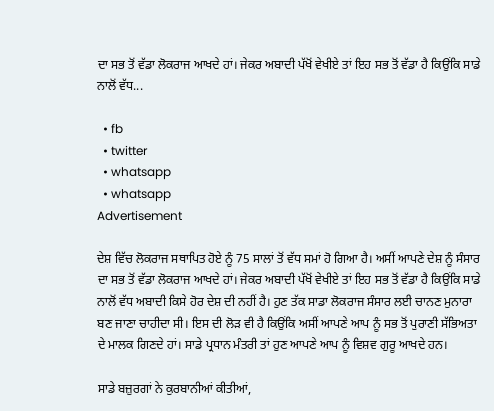ਦਾ ਸਭ ਤੋਂ ਵੱਡਾ ਲੋਕਰਾਜ ਆਖਦੇ ਹਾਂ। ਜੇਕਰ ਅਬਾਦੀ ਪੱਖੋਂ ਵੇਖੀਏ ਤਾਂ ਇਹ ਸਭ ਤੋਂ ਵੱਡਾ ਹੈ ਕਿਉਂਕਿ ਸਾਡੇ ਨਾਲੋਂ ਵੱਧ...

  • fb
  • twitter
  • whatsapp
  • whatsapp
Advertisement

ਦੇਸ਼ ਵਿੱਚ ਲੋਕਰਾਜ ਸਥਾਪਿਤ ਹੋਏ ਨੂੰ 75 ਸਾਲਾਂ ਤੋਂ ਵੱਧ ਸਮਾਂ ਹੋ ਗਿਆ ਹੈ। ਅਸੀਂ ਆਪਣੇ ਦੇਸ਼ ਨੂੰ ਸੰਸਾਰ ਦਾ ਸਭ ਤੋਂ ਵੱਡਾ ਲੋਕਰਾਜ ਆਖਦੇ ਹਾਂ। ਜੇਕਰ ਅਬਾਦੀ ਪੱਖੋਂ ਵੇਖੀਏ ਤਾਂ ਇਹ ਸਭ ਤੋਂ ਵੱਡਾ ਹੈ ਕਿਉਂਕਿ ਸਾਡੇ ਨਾਲੋਂ ਵੱਧ ਅਬਾਦੀ ਕਿਸੇ ਹੋਰ ਦੇਸ਼ ਦੀ ਨਹੀਂ ਹੈ। ਹੁਣ ਤੱਕ ਸਾਡਾ ਲੋਕਰਾਜ ਸੰਸਾਰ ਲਈ ਚਾਨਣ ਮੁਨਾਰਾ ਬਣ ਜਾਣਾ ਚਾਹੀਦਾ ਸੀ। ਇਸ ਦੀ ਲੋੜ ਵੀ ਹੈ ਕਿਉਂਕਿ ਅਸੀਂ ਆਪਣੇ ਆਪ ਨੂੰ ਸਭ ਤੋਂ ਪੁਰਾਣੀ ਸੱਭਿਅਤਾ ਦੇ ਮਾਲਕ ਗਿਣਦੇ ਹਾਂ। ਸਾਡੇ ਪ੍ਰਧਾਨ ਮੰਤਰੀ ਤਾਂ ਹੁਣ ਆਪਣੇ ਆਪ ਨੂੰ ਵਿਸ਼ਵ ਗੁਰੂ ਆਖਦੇ ਹਨ।

ਸਾਡੇ ਬਜ਼ੁਰਗਾਂ ਨੇ ਕੁਰਬਾਨੀਆਂ ਕੀਤੀਆਂ,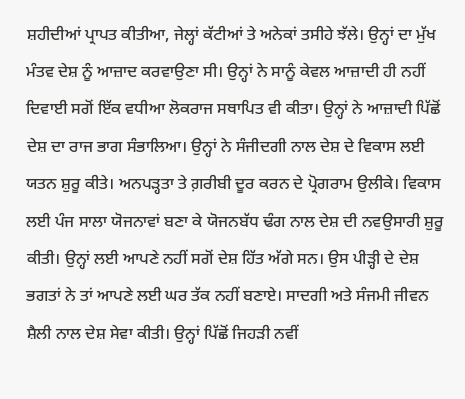ਸ਼ਹੀਦੀਆਂ ਪ੍ਰਾਪਤ ਕੀਤੀਆ, ਜੇਲ੍ਹਾਂ ਕੱਟੀਆਂ ਤੇ ਅਨੇਕਾਂ ਤਸੀਹੇ ਝੱਲੇ। ਉਨ੍ਹਾਂ ਦਾ ਮੁੱਖ ਮੰਤਵ ਦੇਸ਼ ਨੂੰ ਆਜ਼ਾਦ ਕਰਵਾਉਣਾ ਸੀ। ਉਨ੍ਹਾਂ ਨੇ ਸਾਨੂੰ ਕੇਵਲ ਆਜ਼ਾਦੀ ਹੀ ਨਹੀਂ ਦਿਵਾਈ ਸਗੋਂ ਇੱਕ ਵਧੀਆ ਲੋਕਰਾਜ ਸਥਾਪਿਤ ਵੀ ਕੀਤਾ। ਉਨ੍ਹਾਂ ਨੇ ਆਜ਼ਾਦੀ ਪਿੱਛੋਂ ਦੇਸ਼ ਦਾ ਰਾਜ ਭਾਗ ਸੰਭਾਲਿਆ। ਉਨ੍ਹਾਂ ਨੇ ਸੰਜੀਦਗੀ ਨਾਲ ਦੇਸ਼ ਦੇ ਵਿਕਾਸ ਲਈ ਯਤਨ ਸ਼ੁਰੂ ਕੀਤੇ। ਅਨਪੜ੍ਹਤਾ ਤੇ ਗ਼ਰੀਬੀ ਦੂਰ ਕਰਨ ਦੇ ਪ੍ਰੋਗਰਾਮ ਉਲੀਕੇ। ਵਿਕਾਸ ਲਈ ਪੰਜ ਸਾਲਾ ਯੋਜਨਾਵਾਂ ਬਣਾ ਕੇ ਯੋਜਨਬੱਧ ਢੰਗ ਨਾਲ ਦੇਸ਼ ਦੀ ਨਵਉਸਾਰੀ ਸ਼ੁਰੂ ਕੀਤੀ। ਉਨ੍ਹਾਂ ਲਈ ਆਪਣੇ ਨਹੀਂ ਸਗੋਂ ਦੇਸ਼ ਹਿੱਤ ਅੱਗੇ ਸਨ। ਉਸ ਪੀੜ੍ਹੀ ਦੇ ਦੇਸ਼ ਭਗਤਾਂ ਨੇ ਤਾਂ ਆਪਣੇ ਲਈ ਘਰ ਤੱਕ ਨਹੀਂ ਬਣਾਏ। ਸਾਦਗੀ ਅਤੇ ਸੰਜਮੀ ਜੀਵਨ ਸ਼ੈਲੀ ਨਾਲ ਦੇਸ਼ ਸੇਵਾ ਕੀਤੀ। ਉਨ੍ਹਾਂ ਪਿੱਛੋਂ ਜਿਹੜੀ ਨਵੀਂ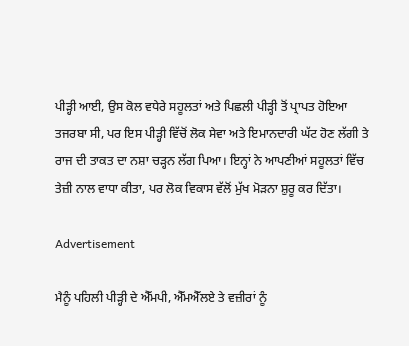ਪੀੜ੍ਹੀ ਆਈ, ਉਸ ਕੋਲ ਵਧੇਰੇ ਸਹੂਲਤਾਂ ਅਤੇ ਪਿਛਲੀ ਪੀੜ੍ਹੀ ਤੋਂ ਪ੍ਰਾਪਤ ਹੋਇਆ ਤਜਰਬਾ ਸੀ, ਪਰ ਇਸ ਪੀੜ੍ਹੀ ਵਿੱਚੋਂ ਲੋਕ ਸੇਵਾ ਅਤੇ ਇਮਾਨਦਾਰੀ ਘੱਟ ਹੋਣ ਲੱਗੀ ਤੇ ਰਾਜ ਦੀ ਤਾਕਤ ਦਾ ਨਸ਼ਾ ਚੜ੍ਹਨ ਲੱਗ ਪਿਆ। ਇਨ੍ਹਾਂ ਨੇ ਆਪਣੀਆਂ ਸਹੂਲਤਾਂ ਵਿੱਚ ਤੇਜ਼ੀ ਨਾਲ ਵਾਧਾ ਕੀਤਾ, ਪਰ ਲੋਕ ਵਿਕਾਸ ਵੱਲੋਂ ਮੁੱਖ ਮੋੜਨਾ ਸ਼ੁਰੂ ਕਰ ਦਿੱਤਾ।

Advertisement

ਮੈਨੂੰ ਪਹਿਲੀ ਪੀੜ੍ਹੀ ਦੇ ਐੱਮਪੀ, ਐੱਮਐੱਲਏ ਤੇ ਵਜ਼ੀਰਾਂ ਨੂੰ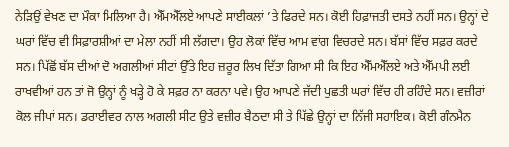ਨੇੜਿਉਂ ਵੇਖਣ ਦਾ ਮੌਕਾ ਮਿਲਿਆ ਹੈ। ਐੱਮਐੱਲਏ ਆਪਣੇ ਸਾਈਕਲਾਂ ’ਤੇ ਫਿਰਦੇ ਸਨ। ਕੋਈ ਹਿਫ਼ਾਜਤੀ ਦਸਤੇ ਨਹੀਂ ਸਨ। ਉਨ੍ਹਾਂ ਦੇ ਘਰਾਂ ਵਿੱਚ ਵੀ ਸਿਫ਼ਾਰਸ਼ੀਆਂ ਦਾ ਮੇਲਾ ਨਹੀਂ ਸੀ ਲੱਗਦਾ। ਉਹ ਲੋਕਾਂ ਵਿੱਚ ਆਮ ਵਾਂਗ ਵਿਚਰਦੇ ਸਨ। ਬੱਸਾਂ ਵਿੱਚ ਸਫ਼ਰ ਕਰਦੇ ਸਨ। ਪਿੱਛੋਂ ਬੱਸ ਦੀਆਂ ਦੋ ਅਗਲੀਆਂ ਸੀਟਾਂ ਉੱਤੇ ਇਹ ਜ਼ਰੂਰ ਲਿਖ ਦਿੱਤਾ ਗਿਆ ਸੀ ਕਿ ਇਹ ਐੱਮਐੱਲਏ ਅਤੇ ਐੱਮਪੀ ਲਈ ਰਾਖਵੀਆਂ ਹਨ ਤਾਂ ਜੋ ਉਨ੍ਹਾਂ ਨੂੰ ਖੜ੍ਹੇ ਹੋ ਕੇ ਸਫ਼ਰ ਨਾ ਕਰਨਾ ਪਵੇ। ਉਹ ਆਪਣੇ ਜੱਦੀ ਪੁਛਤੀ ਘਰਾਂ ਵਿੱਚ ਹੀ ਰਹਿੰਦੇ ਸਨ। ਵਜ਼ੀਰਾਂ ਕੋਲ ਜੀਪਾਂ ਸਨ। ਡਰਾਈਵਰ ਨਾਲ ਅਗਲੀ ਸੀਟ ਉਤੇ ਵਜ਼ੀਰ ਬੈਠਦਾ ਸੀ ਤੇ ਪਿੱਛੇ ਉਨ੍ਹਾਂ ਦਾ ਨਿੱਜੀ ਸਹਾਇਕ। ਕੋਈ ਗੰਨਮੈਨ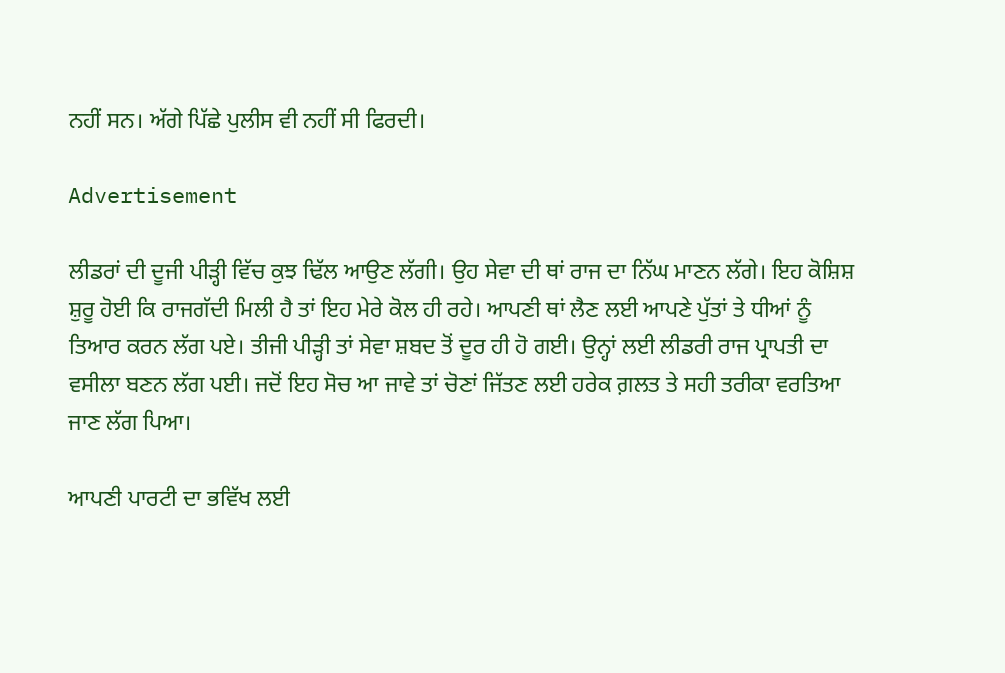ਨਹੀਂ ਸਨ। ਅੱਗੇ ਪਿੱਛੇ ਪੁਲੀਸ ਵੀ ਨਹੀਂ ਸੀ ਫਿਰਦੀ।

Advertisement

ਲੀਡਰਾਂ ਦੀ ਦੂਜੀ ਪੀੜ੍ਹੀ ਵਿੱਚ ਕੁਝ ਢਿੱਲ ਆਉਣ ਲੱਗੀ। ਉਹ ਸੇਵਾ ਦੀ ਥਾਂ ਰਾਜ ਦਾ ਨਿੱਘ ਮਾਣਨ ਲੱਗੇ। ਇਹ ਕੋਸ਼ਿਸ਼ ਸ਼ੁਰੂ ਹੋਈ ਕਿ ਰਾਜਗੱਦੀ ਮਿਲੀ ਹੈ ਤਾਂ ਇਹ ਮੇਰੇ ਕੋਲ ਹੀ ਰਹੇ। ਆਪਣੀ ਥਾਂ ਲੈਣ ਲਈ ਆਪਣੇ ਪੁੱਤਾਂ ਤੇ ਧੀਆਂ ਨੂੰ ਤਿਆਰ ਕਰਨ ਲੱਗ ਪਏ। ਤੀਜੀ ਪੀੜ੍ਹੀ ਤਾਂ ਸੇਵਾ ਸ਼ਬਦ ਤੋਂ ਦੂਰ ਹੀ ਹੋ ਗਈ। ਉਨ੍ਹਾਂ ਲਈ ਲੀਡਰੀ ਰਾਜ ਪ੍ਰਾਪਤੀ ਦਾ ਵਸੀਲਾ ਬਣਨ ਲੱਗ ਪਈ। ਜਦੋਂ ਇਹ ਸੋਚ ਆ ਜਾਵੇ ਤਾਂ ਚੋਣਾਂ ਜਿੱਤਣ ਲਈ ਹਰੇਕ ਗ਼ਲਤ ਤੇ ਸਹੀ ਤਰੀਕਾ ਵਰਤਿਆ ਜਾਣ ਲੱਗ ਪਿਆ।

ਆਪਣੀ ਪਾਰਟੀ ਦਾ ਭਵਿੱਖ ਲਈ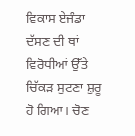ਵਿਕਾਸ ਏਜੰਡਾ ਦੱਸਣ ਦੀ ਥਾਂ ਵਿਰੋਧੀਆਂ ਉੱਤੇ ਚਿੱਕੜ ਸੁਟਣਾ ਸ਼ੁਰੂ ਹੋ ਗਿਆ। ਚੋਣ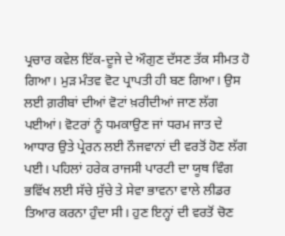ਪ੍ਰਚਾਰ ਕਵੇਲ ਇੱਕ-ਦੂਜੇ ਦੇ ਔਗੁਣ ਦੱਸਣ ਤੱਕ ਸੀਮਤ ਹੋ ਗਿਆ। ਮੁੜ ਮੰਤਵ ਵੋਟ ਪ੍ਰਾਪਤੀ ਹੀ ਬਣ ਗਿਆ। ਉਸ ਲਈ ਗ਼ਰੀਬਾਂ ਦੀਆਂ ਵੋਟਾਂ ਖ਼ਰੀਦੀਆਂ ਜਾਣ ਲੱਗ ਪਈਆਂ। ਵੋਟਰਾਂ ਨੂੰ ਧਮਕਾਉਣ ਜਾਂ ਧਰਮ ਜਾਤ ਦੇ ਆਧਾਰ ਉਤੇ ਪ੍ਰੇਰਨ ਲਈ ਨੌਜਵਾਨਾਂ ਦੀ ਵਰਤੋਂ ਹੋਣ ਲੱਗ ਪਈ। ਪਹਿਲਾਂ ਹਰੇਕ ਰਾਜਸੀ ਪਾਰਟੀ ਦਾ ਯੂਥ ਵਿੰਗ ਭਵਿੱਖ ਲਈ ਸੱਚੇ ਸੁੱਚੇ ਤੇ ਸੇਵਾ ਭਾਵਨਾ ਵਾਲੇ ਲੀਡਰ ਤਿਆਰ ਕਰਨਾ ਹੁੰਦਾ ਸੀ। ਹੁਣ ਇਨ੍ਹਾਂ ਦੀ ਵਰਤੋਂ ਚੋਣ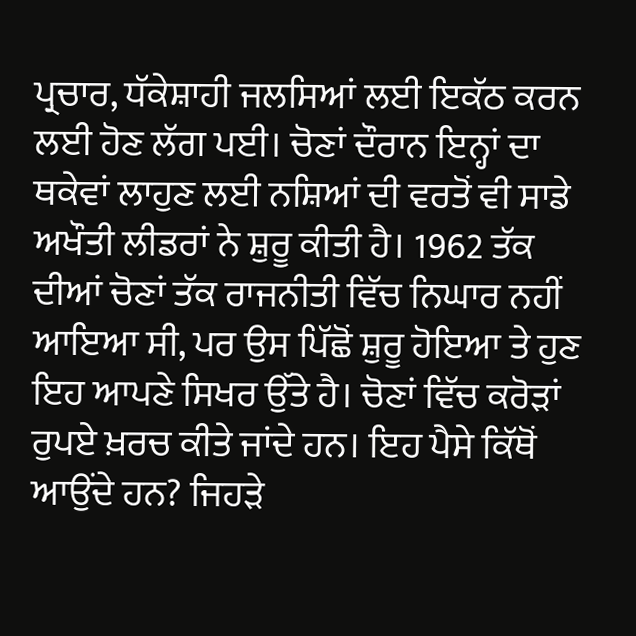ਪ੍ਰਚਾਰ, ਧੱਕੇਸ਼ਾਹੀ ਜਲਸਿਆਂ ਲਈ ਇਕੱਠ ਕਰਨ ਲਈ ਹੋਣ ਲੱਗ ਪਈ। ਚੋਣਾਂ ਦੌਰਾਨ ਇਨ੍ਹਾਂ ਦਾ ਥਕੇਵਾਂ ਲਾਹੁਣ ਲਈ ਨਸ਼ਿਆਂ ਦੀ ਵਰਤੋਂ ਵੀ ਸਾਡੇ ਅਖੌਤੀ ਲੀਡਰਾਂ ਨੇ ਸ਼ੁਰੂ ਕੀਤੀ ਹੈ। 1962 ਤੱਕ ਦੀਆਂ ਚੋਣਾਂ ਤੱਕ ਰਾਜਨੀਤੀ ਵਿੱਚ ਨਿਘਾਰ ਨਹੀਂ ਆਇਆ ਸੀ, ਪਰ ਉਸ ਪਿੱਛੋਂ ਸ਼ੁਰੂ ਹੋਇਆ ਤੇ ਹੁਣ ਇਹ ਆਪਣੇ ਸਿਖਰ ਉੱਤੇ ਹੈ। ਚੋਣਾਂ ਵਿੱਚ ਕਰੋੜਾਂ ਰੁਪਏ ਖ਼ਰਚ ਕੀਤੇ ਜਾਂਦੇ ਹਨ। ਇਹ ਪੈਸੇ ਕਿੱਥੋਂ ਆਉਂਦੇ ਹਨ? ਜਿਹੜੇ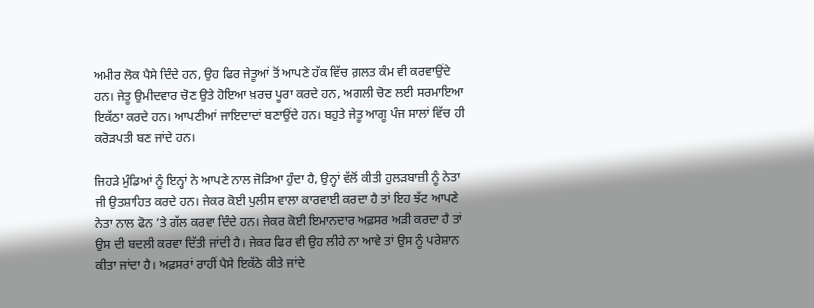ਅਮੀਰ ਲੋਕ ਪੈਸੇ ਦਿੰਦੇ ਹਨ, ਉਹ ਫਿਰ ਜੇਤੂਆਂ ਤੋਂ ਆਪਣੇ ਹੱਕ ਵਿੱਚ ਗ਼ਲਤ ਕੰਮ ਵੀ ਕਰਵਾਉਂਦੇ ਹਨ। ਜੇਤੂ ਉਮੀਦਵਾਰ ਚੋਣ ਉਤੇ ਹੋਇਆ ਖ਼ਰਚ ਪੂਰਾ ਕਰਦੇ ਹਨ, ਅਗਲੀ ਚੋਣ ਲਈ ਸਰਮਾਇਆ ਇਕੱਠਾ ਕਰਦੇ ਹਨ। ਆਪਣੀਆਂ ਜਾਇਦਾਦਾਂ ਬਣਾਉਂਦੇ ਹਨ। ਬਹੁਤੇ ਜੇਤੂ ਆਗੂ ਪੰਜ ਸਾਲਾਂ ਵਿੱਚ ਹੀ ਕਰੋੜਪਤੀ ਬਣ ਜਾਂਦੇ ਹਨ।

ਜਿਹੜੇ ਮੁੰਡਿਆਂ ਨੂੰ ਇਨ੍ਹਾਂ ਨੇ ਆਪਣੇ ਨਾਲ ਜੋੜਿਆ ਹੁੰਦਾ ਹੈ, ਉਨ੍ਹਾਂ ਵੱਲੋਂ ਕੀਤੀ ਹੁਲੜਬਾਜ਼ੀ ਨੂੰ ਨੇਤਾ ਜੀ ਉਤਸ਼ਾਹਿਤ ਕਰਦੇ ਹਨ। ਜੇਕਰ ਕੋਈ ਪੁਲੀਸ ਵਾਲਾ ਕਾਰਵਾਈ ਕਰਦਾ ਹੈ ਤਾਂ ਇਹ ਝੱਟ ਆਪਣੇ ਨੇਤਾ ਨਾਲ ਫੋਨ ’ਤੇ ਗੱਲ ਕਰਵਾ ਦਿੰਦੇ ਹਨ। ਜੇਕਰ ਕੋਈ ਇਮਾਨਦਾਰ ਅਫ਼ਸਰ ਅੜੀ ਕਰਦਾ ਹੈ ਤਾਂ ਉਸ ਦੀ ਬਦਲੀ ਕਰਵਾ ਦਿੱਤੀ ਜਾਂਦੀ ਹੈ। ਜੇਕਰ ਫਿਰ ਵੀ ਉਹ ਲੀਹੇ ਨਾ ਆਵੇ ਤਾਂ ਉਸ ਨੂੰ ਪਰੇਸ਼ਾਨ ਕੀਤਾ ਜਾਂਦਾ ਹੈ। ਅਫ਼ਸਰਾਂ ਰਾਹੀਂ ਪੈਸੇ ਇਕੱਠੇ ਕੀਤੇ ਜਾਂਦੇ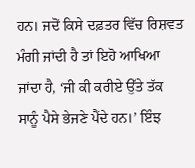ਹਨ। ਜਦੋਂ ਕਿਸੇ ਦਫ਼ਤਰ ਵਿੱਚ ਰਿਸ਼ਵਤ ਮੰਗੀ ਜਾਂਦੀ ਹੈ ਤਾਂ ਇਹੋ ਆਖਿਆ ਜਾਂਦਾ ਹੈ, ‘ਜੀ ਕੀ ਕਰੀਏ ਉੱਤੇ ਤੱਕ ਸਾਨੂੰ ਪੈਸੇ ਭੇਜਣੇ ਪੈਂਦੇ ਹਨ।’ ਇੰਝ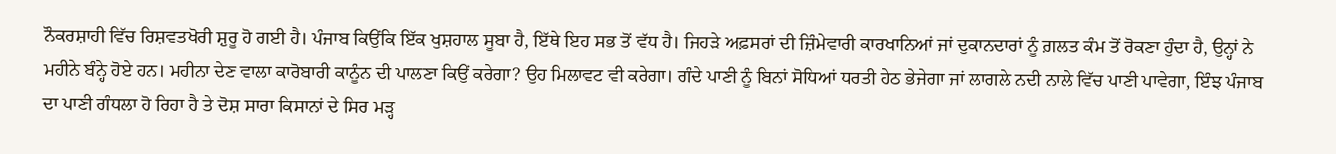ਨੌਕਰਸ਼ਾਹੀ ਵਿੱਚ ਰਿਸ਼ਵਤਖੋਰੀ ਸ਼ੁਰੂ ਹੋ ਗਈ ਹੈ। ਪੰਜਾਬ ਕਿਉਂਕਿ ਇੱਕ ਖੁਸ਼ਹਾਲ ਸੂਬਾ ਹੈ, ਇੱਥੇ ਇਹ ਸਭ ਤੋਂ ਵੱਧ ਹੈ। ਜਿਹੜੇ ਅਫ਼ਸਰਾਂ ਦੀ ਜ਼ਿੰਮੇਵਾਰੀ ਕਾਰਖਾਨਿਆਂ ਜਾਂ ਦੁਕਾਨਦਾਰਾਂ ਨੂੰ ਗ਼ਲਤ ਕੰਮ ਤੋਂ ਰੋਕਣਾ ਹੁੰਦਾ ਹੈ, ਉਨ੍ਹਾਂ ਨੇ ਮਹੀਨੇ ਬੰਨ੍ਹੇ ਹੋਏ ਹਨ। ਮਹੀਨਾ ਦੇਣ ਵਾਲਾ ਕਾਰੋਬਾਰੀ ਕਾਨੂੰਨ ਦੀ ਪਾਲਣਾ ਕਿਉਂ ਕਰੇਗਾ? ਉਹ ਮਿਲਾਵਟ ਵੀ ਕਰੇਗਾ। ਗੰਦੇ ਪਾਣੀ ਨੂੰ ਬਿਨਾਂ ਸੋਧਿਆਂ ਧਰਤੀ ਹੇਠ ਭੇਜੇਗਾ ਜਾਂ ਲਾਗਲੇ ਨਦੀ ਨਾਲੇ ਵਿੱਚ ਪਾਣੀ ਪਾਵੇਗਾ, ਇੰਝ ਪੰਜਾਬ ਦਾ ਪਾਣੀ ਗੰਧਲਾ ਹੋ ਰਿਹਾ ਹੈ ਤੇ ਦੋਸ਼ ਸਾਰਾ ਕਿਸਾਨਾਂ ਦੇ ਸਿਰ ਮੜ੍ਹ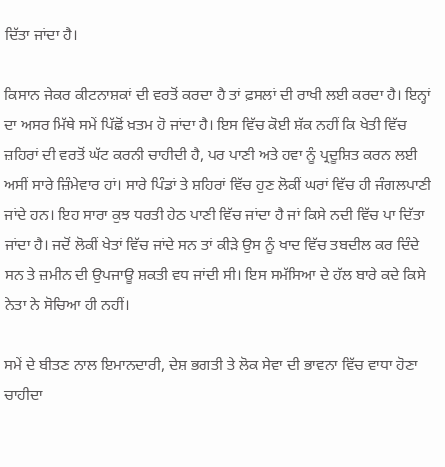ਦਿੱਤਾ ਜਾਂਦਾ ਹੈ।

ਕਿਸਾਨ ਜੇਕਰ ਕੀਟਨਾਸ਼ਕਾਂ ਦੀ ਵਰਤੋਂ ਕਰਦਾ ਹੈ ਤਾਂ ਫ਼ਸਲਾਂ ਦੀ ਰਾਖੀ ਲਈ ਕਰਦਾ ਹੈ। ਇਨ੍ਹਾਂ ਦਾ ਅਸਰ ਮਿੱਥੇ ਸਮੇਂ ਪਿੱਛੋਂ ਖ਼ਤਮ ਹੋ ਜਾਂਦਾ ਹੈ। ਇਸ ਵਿੱਚ ਕੋਈ ਸ਼ੱਕ ਨਹੀਂ ਕਿ ਖੇਤੀ ਵਿੱਚ ਜ਼ਹਿਰਾਂ ਦੀ ਵਰਤੋਂ ਘੱਟ ਕਰਨੀ ਚਾਹੀਦੀ ਹੈ, ਪਰ ਪਾਣੀ ਅਤੇ ਹਵਾ ਨੂੰ ਪ੍ਰਦੂਸ਼ਿਤ ਕਰਨ ਲਈ ਅਸੀਂ ਸਾਰੇ ਜ਼ਿੰਮੇਵਾਰ ਹਾਂ। ਸਾਰੇ ਪਿੰਡਾਂ ਤੇ ਸ਼ਹਿਰਾਂ ਵਿੱਚ ਹੁਣ ਲੋਕੀਂ ਘਰਾਂ ਵਿੱਚ ਹੀ ਜੰਗਲਪਾਣੀ ਜਾਂਦੇ ਹਨ। ਇਹ ਸਾਰਾ ਕੁਝ ਧਰਤੀ ਹੇਠ ਪਾਣੀ ਵਿੱਚ ਜਾਂਦਾ ਹੈ ਜਾਂ ਕਿਸੇ ਨਦੀ ਵਿੱਚ ਪਾ ਦਿੱਤਾ ਜਾਂਦਾ ਹੈ। ਜਦੋਂ ਲੋਕੀਂ ਖੇਤਾਂ ਵਿੱਚ ਜਾਂਦੇ ਸਨ ਤਾਂ ਕੀੜੇ ਉਸ ਨੂੰ ਖਾਦ ਵਿੱਚ ਤਬਦੀਲ ਕਰ ਦਿੰਦੇ ਸਨ ਤੇ ਜ਼ਮੀਨ ਦੀ ਉਪਜਾਊ ਸ਼ਕਤੀ ਵਧ ਜਾਂਦੀ ਸੀ। ਇਸ ਸਮੱਸਿਆ ਦੇ ਹੱਲ ਬਾਰੇ ਕਦੇ ਕਿਸੇ ਨੇਤਾ ਨੇ ਸੋਚਿਆ ਹੀ ਨਹੀਂ।

ਸਮੇਂ ਦੇ ਬੀਤਣ ਨਾਲ ਇਮਾਨਦਾਰੀ, ਦੇਸ਼ ਭਗਤੀ ਤੇ ਲੋਕ ਸੇਵਾ ਦੀ ਭਾਵਨਾ ਵਿੱਚ ਵਾਧਾ ਹੋਣਾ ਚਾਹੀਦਾ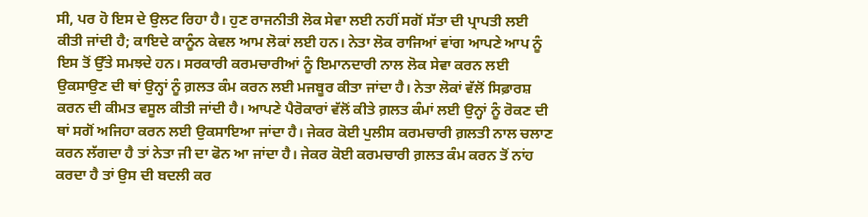ਸੀ, ਪਰ ਹੋ ਇਸ ਦੇ ਉਲਟ ਰਿਹਾ ਹੈ। ਹੁਣ ਰਾਜਨੀਤੀ ਲੋਕ ਸੇਵਾ ਲਈ ਨਹੀਂ ਸਗੋਂ ਸੱਤਾ ਦੀ ਪ੍ਰਾਪਤੀ ਲਈ ਕੀਤੀ ਜਾਂਦੀ ਹੈ; ਕਾਇਦੇ ਕਾਨੂੰਨ ਕੇਵਲ ਆਮ ਲੋਕਾਂ ਲਈ ਹਨ। ਨੇਤਾ ਲੋਕ ਰਾਜਿਆਂ ਵਾਂਗ ਆਪਣੇ ਆਪ ਨੂੰ ਇਸ ਤੋਂ ਉੱਤੇ ਸਮਝਦੇ ਹਨ। ਸਰਕਾਰੀ ਕਰਮਚਾਰੀਆਂ ਨੂੰ ਇਮਾਨਦਾਰੀ ਨਾਲ ਲੋਕ ਸੇਵਾ ਕਰਨ ਲਈ ਉਕਸਾਉਣ ਦੀ ਥਾਂ ਉਨ੍ਹਾਂ ਨੂੰ ਗ਼ਲਤ ਕੰਮ ਕਰਨ ਲਈ ਮਜਬੂਰ ਕੀਤਾ ਜਾਂਦਾ ਹੈ। ਨੇਤਾ ਲੋਕਾਂ ਵੱਲੋਂ ਸਿਫ਼ਾਰਸ਼ ਕਰਨ ਦੀ ਕੀਮਤ ਵਸੂਲ ਕੀਤੀ ਜਾਂਦੀ ਹੈ। ਆਪਣੇ ਪੈਰੋਕਾਰਾਂ ਵੱਲੋਂ ਕੀਤੇ ਗ਼ਲਤ ਕੰਮਾਂ ਲਈ ਉਨ੍ਹਾਂ ਨੂੰ ਰੋਕਣ ਦੀ ਥਾਂ ਸਗੋਂ ਅਜਿਹਾ ਕਰਨ ਲਈ ਉਕਸਾਇਆ ਜਾਂਦਾ ਹੈ। ਜੇਕਰ ਕੋਈ ਪੁਲੀਸ ਕਰਮਚਾਰੀ ਗ਼ਲਤੀ ਨਾਲ ਚਲਾਣ ਕਰਨ ਲੱਗਦਾ ਹੈ ਤਾਂ ਨੇਤਾ ਜੀ ਦਾ ਫੋਨ ਆ ਜਾਂਦਾ ਹੈ। ਜੇਕਰ ਕੋਈ ਕਰਮਚਾਰੀ ਗ਼ਲਤ ਕੰਮ ਕਰਨ ਤੋਂ ਨਾਂਹ ਕਰਦਾ ਹੈ ਤਾਂ ਉਸ ਦੀ ਬਦਲੀ ਕਰ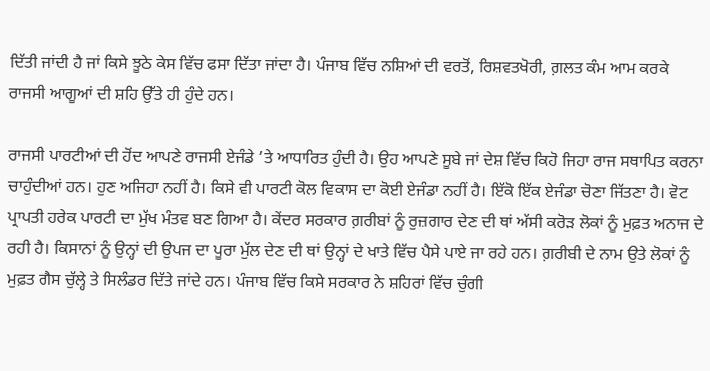ਦਿੱਤੀ ਜਾਂਦੀ ਹੈ ਜਾਂ ਕਿਸੇ ਝੂਠੇ ਕੇਸ ਵਿੱਚ ਫਸਾ ਦਿੱਤਾ ਜਾਂਦਾ ਹੈ। ਪੰਜਾਬ ਵਿੱਚ ਨਸ਼ਿਆਂ ਦੀ ਵਰਤੋਂ, ਰਿਸ਼ਵਤਖੋਰੀ, ਗ਼ਲਤ ਕੰਮ ਆਮ ਕਰਕੇ ਰਾਜਸੀ ਆਗੂਆਂ ਦੀ ਸ਼ਹਿ ਉੱਤੇ ਹੀ ਹੁੰਦੇ ਹਨ।

ਰਾਜਸੀ ਪਾਰਟੀਆਂ ਦੀ ਹੋਂਦ ਆਪਣੇ ਰਾਜਸੀ ਏਜੰਡੇ ’ਤੇ ਆਧਾਰਿਤ ਹੁੰਦੀ ਹੈ। ਉਹ ਆਪਣੇ ਸੂਬੇ ਜਾਂ ਦੇਸ਼ ਵਿੱਚ ਕਿਹੋ ਜਿਹਾ ਰਾਜ ਸਥਾਪਿਤ ਕਰਨਾ ਚਾਹੁੰਦੀਆਂ ਹਨ। ਹੁਣ ਅਜਿਹਾ ਨਹੀਂ ਹੈ। ਕਿਸੇ ਵੀ ਪਾਰਟੀ ਕੋਲ ਵਿਕਾਸ ਦਾ ਕੋਈ ਏਜੰਡਾ ਨਹੀਂ ਹੈ। ਇੱਕੋ ਇੱਕ ਏਜੰਡਾ ਚੋਣਾ ਜਿੱਤਣਾ ਹੈ। ਵੋਟ ਪ੍ਰਾਪਤੀ ਹਰੇਕ ਪਾਰਟੀ ਦਾ ਮੁੱਖ ਮੰਤਵ ਬਣ ਗਿਆ ਹੈ। ਕੇਂਦਰ ਸਰਕਾਰ ਗ਼ਰੀਬਾਂ ਨੂੰ ਰੁਜ਼ਗਾਰ ਦੇਣ ਦੀ ਥਾਂ ਅੱਸੀ ਕਰੋੜ ਲੋਕਾਂ ਨੂੰ ਮੁਫ਼ਤ ਅਨਾਜ ਦੇ ਰਹੀ ਹੈ। ਕਿਸਾਨਾਂ ਨੂੰ ਉਨ੍ਹਾਂ ਦੀ ਉਪਜ ਦਾ ਪੂਰਾ ਮੁੱਲ ਦੇਣ ਦੀ ਥਾਂ ਉਨ੍ਹਾਂ ਦੇ ਖਾਤੇ ਵਿੱਚ ਪੈਸੇ ਪਾਏ ਜਾ ਰਹੇ ਹਨ। ਗ਼ਰੀਬੀ ਦੇ ਨਾਮ ਉਤੇ ਲੋਕਾਂ ਨੂੰ ਮੁਫ਼ਤ ਗੈਸ ਚੁੱਲ੍ਹੇ ਤੇ ਸਿਲੰਡਰ ਦਿੱਤੇ ਜਾਂਦੇ ਹਨ। ਪੰਜਾਬ ਵਿੱਚ ਕਿਸੇ ਸਰਕਾਰ ਨੇ ਸ਼ਹਿਰਾਂ ਵਿੱਚ ਚੁੰਗੀ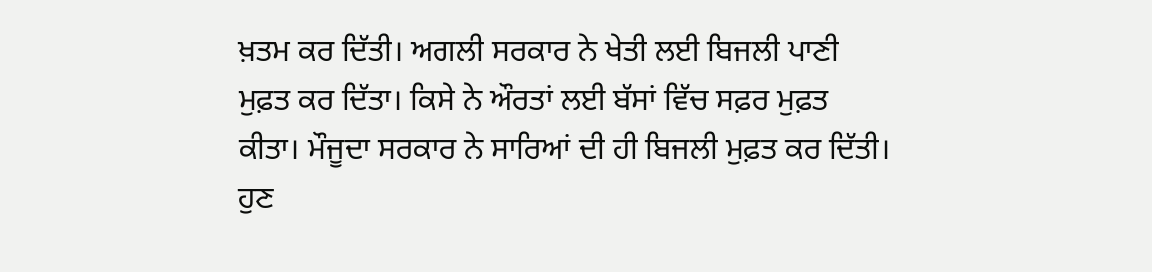ਖ਼ਤਮ ਕਰ ਦਿੱਤੀ। ਅਗਲੀ ਸਰਕਾਰ ਨੇ ਖੇਤੀ ਲਈ ਬਿਜਲੀ ਪਾਣੀ ਮੁਫ਼ਤ ਕਰ ਦਿੱਤਾ। ਕਿਸੇ ਨੇ ਔਰਤਾਂ ਲਈ ਬੱਸਾਂ ਵਿੱਚ ਸਫ਼ਰ ਮੁਫ਼ਤ ਕੀਤਾ। ਮੌਜੂਦਾ ਸਰਕਾਰ ਨੇ ਸਾਰਿਆਂ ਦੀ ਹੀ ਬਿਜਲੀ ਮੁਫ਼ਤ ਕਰ ਦਿੱਤੀ। ਹੁਣ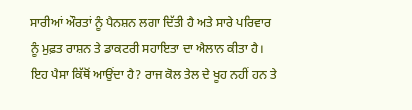ਸਾਰੀਆਂ ਔਰਤਾਂ ਨੂੰ ਪੈਨਸ਼ਨ ਲਗਾ ਦਿੱਤੀ ਹੈ ਅਤੇ ਸਾਰੇ ਪਰਿਵਾਰ ਨੂੰ ਮੁਫ਼ਤ ਰਾਸ਼ਨ ਤੇ ਡਾਕਟਰੀ ਸਹਾਇਤਾ ਦਾ ਐਲਾਨ ਕੀਤਾ ਹੈ। ਇਹ ਪੈਸਾ ਕਿੱਥੋਂ ਆਉਂਦਾ ਹੈ? ਰਾਜ ਕੋਲ ਤੇਲ ਦੇ ਖੂਹ ਨਹੀਂ ਹਨ ਤੇ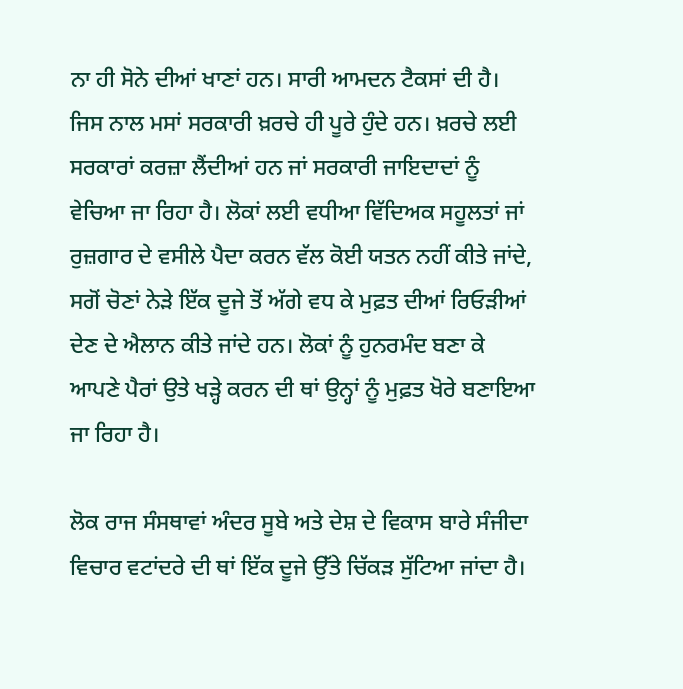ਨਾ ਹੀ ਸੋਨੇ ਦੀਆਂ ਖਾਣਾਂ ਹਨ। ਸਾਰੀ ਆਮਦਨ ਟੈਕਸਾਂ ਦੀ ਹੈ। ਜਿਸ ਨਾਲ ਮਸਾਂ ਸਰਕਾਰੀ ਖ਼ਰਚੇ ਹੀ ਪੂਰੇ ਹੁੰਦੇ ਹਨ। ਖ਼ਰਚੇ ਲਈ ਸਰਕਾਰਾਂ ਕਰਜ਼ਾ ਲੈਂਦੀਆਂ ਹਨ ਜਾਂ ਸਰਕਾਰੀ ਜਾਇਦਾਦਾਂ ਨੂੰ ਵੇਚਿਆ ਜਾ ਰਿਹਾ ਹੈ। ਲੋਕਾਂ ਲਈ ਵਧੀਆ ਵਿੱਦਿਅਕ ਸਹੂਲਤਾਂ ਜਾਂ ਰੁਜ਼ਗਾਰ ਦੇ ਵਸੀਲੇ ਪੈਦਾ ਕਰਨ ਵੱਲ ਕੋਈ ਯਤਨ ਨਹੀਂ ਕੀਤੇ ਜਾਂਦੇ, ਸਗੋਂ ਚੋਣਾਂ ਨੇੜੇ ਇੱਕ ਦੂਜੇ ਤੋਂ ਅੱਗੇ ਵਧ ਕੇ ਮੁਫ਼ਤ ਦੀਆਂ ਰਿਓੜੀਆਂ ਦੇਣ ਦੇ ਐਲਾਨ ਕੀਤੇ ਜਾਂਦੇ ਹਨ। ਲੋਕਾਂ ਨੂੰ ਹੁਨਰਮੰਦ ਬਣਾ ਕੇ ਆਪਣੇ ਪੈਰਾਂ ਉਤੇ ਖੜ੍ਹੇ ਕਰਨ ਦੀ ਥਾਂ ਉਨ੍ਹਾਂ ਨੂੰ ਮੁਫ਼ਤ ਖੋਰੇ ਬਣਾਇਆ ਜਾ ਰਿਹਾ ਹੈ।

ਲੋਕ ਰਾਜ ਸੰਸਥਾਵਾਂ ਅੰਦਰ ਸੂਬੇ ਅਤੇ ਦੇਸ਼ ਦੇ ਵਿਕਾਸ ਬਾਰੇ ਸੰਜੀਦਾ ਵਿਚਾਰ ਵਟਾਂਦਰੇ ਦੀ ਥਾਂ ਇੱਕ ਦੂਜੇ ਉੱਤੇ ਚਿੱਕੜ ਸੁੱਟਿਆ ਜਾਂਦਾ ਹੈ।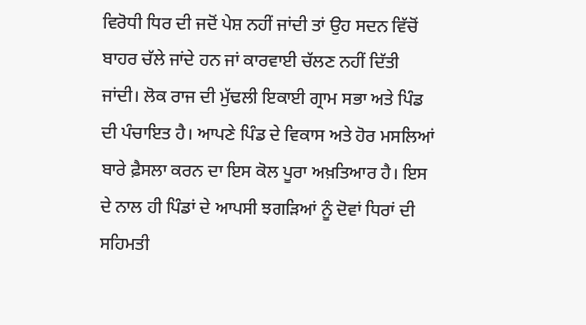ਵਿਰੋਧੀ ਧਿਰ ਦੀ ਜਦੋਂ ਪੇਸ਼ ਨਹੀਂ ਜਾਂਦੀ ਤਾਂ ਉਹ ਸਦਨ ਵਿੱਚੋਂ ਬਾਹਰ ਚੱਲੇ ਜਾਂਦੇ ਹਨ ਜਾਂ ਕਾਰਵਾਈ ਚੱਲਣ ਨਹੀਂ ਦਿੱਤੀ ਜਾਂਦੀ। ਲੋਕ ਰਾਜ ਦੀ ਮੁੱਢਲੀ ਇਕਾਈ ਗ੍ਰਾਮ ਸਭਾ ਅਤੇ ਪਿੰਡ ਦੀ ਪੰਚਾਇਤ ਹੈ। ਆਪਣੇ ਪਿੰਡ ਦੇ ਵਿਕਾਸ ਅਤੇ ਹੋਰ ਮਸਲਿਆਂ ਬਾਰੇ ਫ਼ੈਸਲਾ ਕਰਨ ਦਾ ਇਸ ਕੋਲ ਪੂਰਾ ਅਖ਼ਤਿਆਰ ਹੈ। ਇਸ ਦੇ ਨਾਲ ਹੀ ਪਿੰਡਾਂ ਦੇ ਆਪਸੀ ਝਗੜਿਆਂ ਨੂੰ ਦੋਵਾਂ ਧਿਰਾਂ ਦੀ ਸਹਿਮਤੀ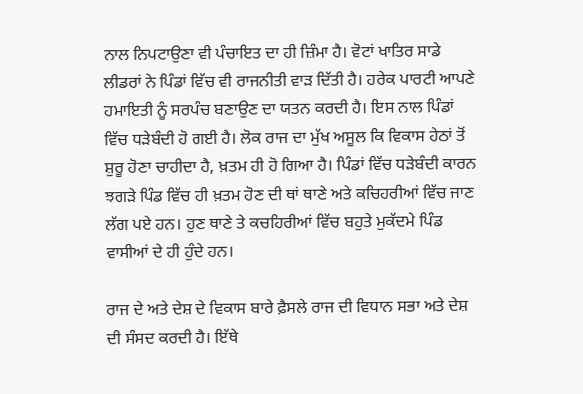ਨਾਲ ਨਿਪਟਾਉਣਾ ਵੀ ਪੰਚਾਇਤ ਦਾ ਹੀ ਜ਼ਿੰਮਾ ਹੈ। ਵੋਟਾਂ ਖਾਤਿਰ ਸਾਡੇ ਲੀਡਰਾਂ ਨੇ ਪਿੰਡਾਂ ਵਿੱਚ ਵੀ ਰਾਜਨੀਤੀ ਵਾੜ ਦਿੱਤੀ ਹੈ। ਹਰੇਕ ਪਾਰਟੀ ਆਪਣੇ ਹਮਾਇਤੀ ਨੂੰ ਸਰਪੰਚ ਬਣਾਉਣ ਦਾ ਯਤਨ ਕਰਦੀ ਹੈ। ਇਸ ਨਾਲ ਪਿੰਡਾਂ ਵਿੱਚ ਧੜੇਬੰਦੀ ਹੋ ਗਈ ਹੈ। ਲੋਕ ਰਾਜ ਦਾ ਮੁੱਖ ਅਸੂਲ ਕਿ ਵਿਕਾਸ ਹੇਠਾਂ ਤੋਂ ਸ਼ੁਰੂ ਹੋਣਾ ਚਾਹੀਦਾ ਹੈ, ਖ਼ਤਮ ਹੀ ਹੋ ਗਿਆ ਹੈ। ਪਿੰਡਾਂ ਵਿੱਚ ਧੜੇਬੰਦੀ ਕਾਰਨ ਝਗੜੇ ਪਿੰਡ ਵਿੱਚ ਹੀ ਖ਼ਤਮ ਹੋਣ ਦੀ ਥਾਂ ਥਾਣੇ ਅਤੇ ਕਚਿਹਰੀਆਂ ਵਿੱਚ ਜਾਣ ਲੱਗ ਪਏ ਹਨ। ਹੁਣ ਥਾਣੇ ਤੇ ਕਚਹਿਰੀਆਂ ਵਿੱਚ ਬਹੁਤੇ ਮੁਕੱਦਮੇ ਪਿੰਡ ਵਾਸੀਆਂ ਦੇ ਹੀ ਹੁੰਦੇ ਹਨ।

ਰਾਜ ਦੇ ਅਤੇ ਦੇਸ਼ ਦੇ ਵਿਕਾਸ ਬਾਰੇ ਫ਼ੈਸਲੇ ਰਾਜ ਦੀ ਵਿਧਾਨ ਸਭਾ ਅਤੇ ਦੇਸ਼ ਦੀ ਸੰਸਦ ਕਰਦੀ ਹੈ। ਇੱਥੇ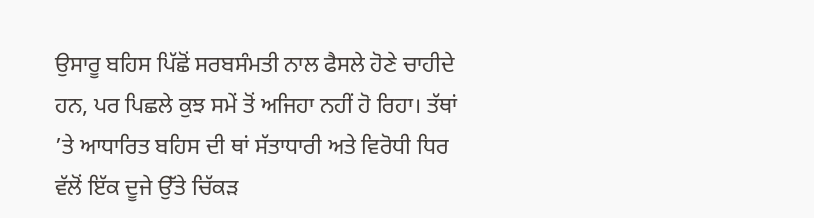ਉਸਾਰੂ ਬਹਿਸ ਪਿੱਛੋਂ ਸਰਬਸੰਮਤੀ ਨਾਲ ਫੈਸਲੇ ਹੋਣੇ ਚਾਹੀਦੇ ਹਨ, ਪਰ ਪਿਛਲੇ ਕੁਝ ਸਮੇਂ ਤੋਂ ਅਜਿਹਾ ਨਹੀਂ ਹੋ ਰਿਹਾ। ਤੱਥਾਂ ’ਤੇ ਆਧਾਰਿਤ ਬਹਿਸ ਦੀ ਥਾਂ ਸੱਤਾਧਾਰੀ ਅਤੇ ਵਿਰੋਧੀ ਧਿਰ ਵੱਲੋਂ ਇੱਕ ਦੂਜੇ ਉੱਤੇ ਚਿੱਕੜ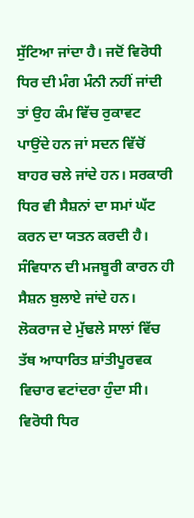ਸੁੱਟਿਆ ਜਾਂਦਾ ਹੈ। ਜਦੋਂ ਵਿਰੋਧੀ ਧਿਰ ਦੀ ਮੰਗ ਮੰਨੀ ਨਹੀਂ ਜਾਂਦੀ ਤਾਂ ਉਹ ਕੰਮ ਵਿੱਚ ਰੁਕਾਵਟ ਪਾਉਂਦੇ ਹਨ ਜਾਂ ਸਦਨ ਵਿੱਚੋਂ ਬਾਹਰ ਚਲੇ ਜਾਂਦੇ ਹਨ। ਸਰਕਾਰੀ ਧਿਰ ਵੀ ਸੈਸ਼ਨਾਂ ਦਾ ਸਮਾਂ ਘੱਟ ਕਰਨ ਦਾ ਯਤਨ ਕਰਦੀ ਹੈ। ਸੰਵਿਧਾਨ ਦੀ ਮਜਬੂਰੀ ਕਾਰਨ ਹੀ ਸੈਸ਼ਨ ਬੁਲਾਏ ਜਾਂਦੇ ਹਨ। ਲੋਕਰਾਜ ਦੇ ਮੁੱਢਲੇ ਸਾਲਾਂ ਵਿੱਚ ਤੱਥ ਆਧਾਰਿਤ ਸ਼ਾਂਤੀਪੂਰਵਕ ਵਿਚਾਰ ਵਟਾਂਦਰਾ ਹੁੰਦਾ ਸੀ। ਵਿਰੋਧੀ ਧਿਰ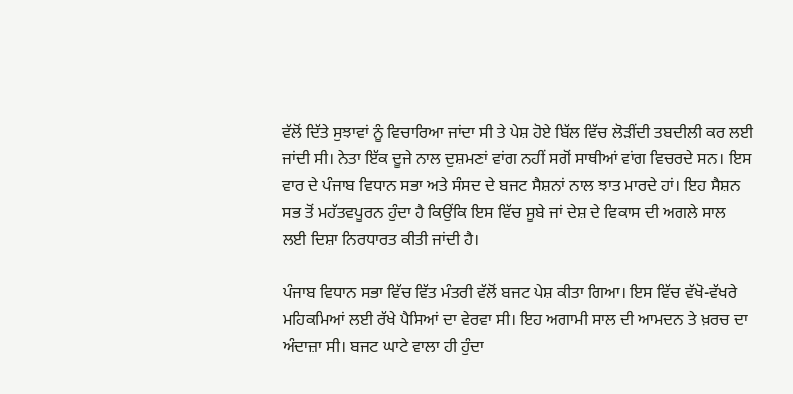ਵੱਲੋਂ ਦਿੱਤੇ ਸੁਝਾਵਾਂ ਨੂੰ ਵਿਚਾਰਿਆ ਜਾਂਦਾ ਸੀ ਤੇ ਪੇਸ਼ ਹੋਏ ਬਿੱਲ ਵਿੱਚ ਲੋੜੀਂਦੀ ਤਬਦੀਲੀ ਕਰ ਲਈ ਜਾਂਦੀ ਸੀ। ਨੇਤਾ ਇੱਕ ਦੂਜੇ ਨਾਲ ਦੁਸ਼ਮਣਾਂ ਵਾਂਗ ਨਹੀਂ ਸਗੋਂ ਸਾਥੀਆਂ ਵਾਂਗ ਵਿਚਰਦੇ ਸਨ। ਇਸ ਵਾਰ ਦੇ ਪੰਜਾਬ ਵਿਧਾਨ ਸਭਾ ਅਤੇ ਸੰਸਦ ਦੇ ਬਜਟ ਸੈਸ਼ਨਾਂ ਨਾਲ ਝਾਤ ਮਾਰਦੇ ਹਾਂ। ਇਹ ਸੈਸ਼ਨ ਸਭ ਤੋਂ ਮਹੱਤਵਪੂਰਨ ਹੁੰਦਾ ਹੈ ਕਿਉਂਕਿ ਇਸ ਵਿੱਚ ਸੂਬੇ ਜਾਂ ਦੇਸ਼ ਦੇ ਵਿਕਾਸ ਦੀ ਅਗਲੇ ਸਾਲ ਲਈ ਦਿਸ਼ਾ ਨਿਰਧਾਰਤ ਕੀਤੀ ਜਾਂਦੀ ਹੈ।

ਪੰਜਾਬ ਵਿਧਾਨ ਸਭਾ ਵਿੱਚ ਵਿੱਤ ਮੰਤਰੀ ਵੱਲੋਂ ਬਜਟ ਪੇਸ਼ ਕੀਤਾ ਗਿਆ। ਇਸ ਵਿੱਚ ਵੱਖੋ-ਵੱਖਰੇ ਮਹਿਕਮਿਆਂ ਲਈ ਰੱਖੇ ਪੈਸਿਆਂ ਦਾ ਵੇਰਵਾ ਸੀ। ਇਹ ਅਗਾਮੀ ਸਾਲ ਦੀ ਆਮਦਨ ਤੇ ਖ਼ਰਚ ਦਾ ਅੰਦਾਜ਼ਾ ਸੀ। ਬਜਟ ਘਾਟੇ ਵਾਲਾ ਹੀ ਹੁੰਦਾ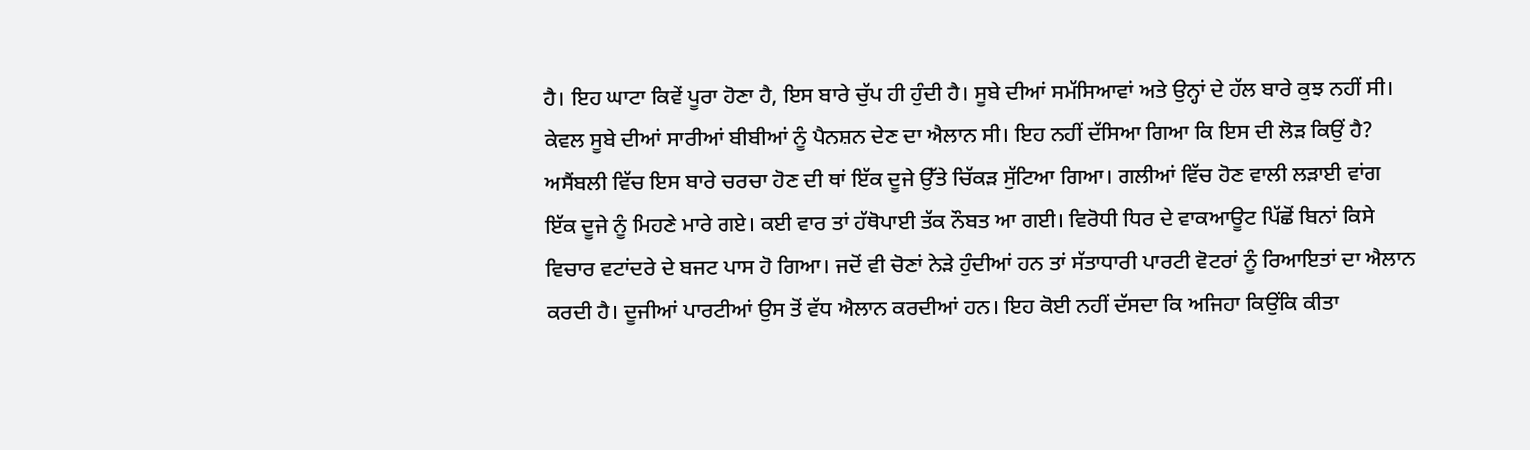ਹੈ। ਇਹ ਘਾਟਾ ਕਿਵੇਂ ਪੂਰਾ ਹੋਣਾ ਹੈ, ਇਸ ਬਾਰੇ ਚੁੱਪ ਹੀ ਹੁੰਦੀ ਹੈ। ਸੂਬੇ ਦੀਆਂ ਸਮੱਸਿਆਵਾਂ ਅਤੇ ਉਨ੍ਹਾਂ ਦੇ ਹੱਲ ਬਾਰੇ ਕੁਝ ਨਹੀਂ ਸੀ। ਕੇਵਲ ਸੂਬੇ ਦੀਆਂ ਸਾਰੀਆਂ ਬੀਬੀਆਂ ਨੂੰ ਪੈਨਸ਼ਨ ਦੇਣ ਦਾ ਐਲਾਨ ਸੀ। ਇਹ ਨਹੀਂ ਦੱਸਿਆ ਗਿਆ ਕਿ ਇਸ ਦੀ ਲੋੜ ਕਿਉਂ ਹੈ? ਅਸੈਂਬਲੀ ਵਿੱਚ ਇਸ ਬਾਰੇ ਚਰਚਾ ਹੋਣ ਦੀ ਥਾਂ ਇੱਕ ਦੂਜੇ ਉੱਤੇ ਚਿੱਕੜ ਸੁੱਟਿਆ ਗਿਆ। ਗਲੀਆਂ ਵਿੱਚ ਹੋਣ ਵਾਲੀ ਲੜਾਈ ਵਾਂਗ ਇੱਕ ਦੂਜੇ ਨੂੰ ਮਿਹਣੇ ਮਾਰੇ ਗਏ। ਕਈ ਵਾਰ ਤਾਂ ਹੱਥੋਪਾਈ ਤੱਕ ਨੌਬਤ ਆ ਗਈ। ਵਿਰੋਧੀ ਧਿਰ ਦੇ ਵਾਕਆਊਟ ਪਿੱਛੋਂ ਬਿਨਾਂ ਕਿਸੇ ਵਿਚਾਰ ਵਟਾਂਦਰੇ ਦੇ ਬਜਟ ਪਾਸ ਹੋ ਗਿਆ। ਜਦੋਂ ਵੀ ਚੋਣਾਂ ਨੇੜੇ ਹੁੰਦੀਆਂ ਹਨ ਤਾਂ ਸੱਤਾਧਾਰੀ ਪਾਰਟੀ ਵੋਟਰਾਂ ਨੂੰ ਰਿਆਇਤਾਂ ਦਾ ਐਲਾਨ ਕਰਦੀ ਹੈ। ਦੂਜੀਆਂ ਪਾਰਟੀਆਂ ਉਸ ਤੋਂ ਵੱਧ ਐਲਾਨ ਕਰਦੀਆਂ ਹਨ। ਇਹ ਕੋਈ ਨਹੀਂ ਦੱਸਦਾ ਕਿ ਅਜਿਹਾ ਕਿਉਂਕਿ ਕੀਤਾ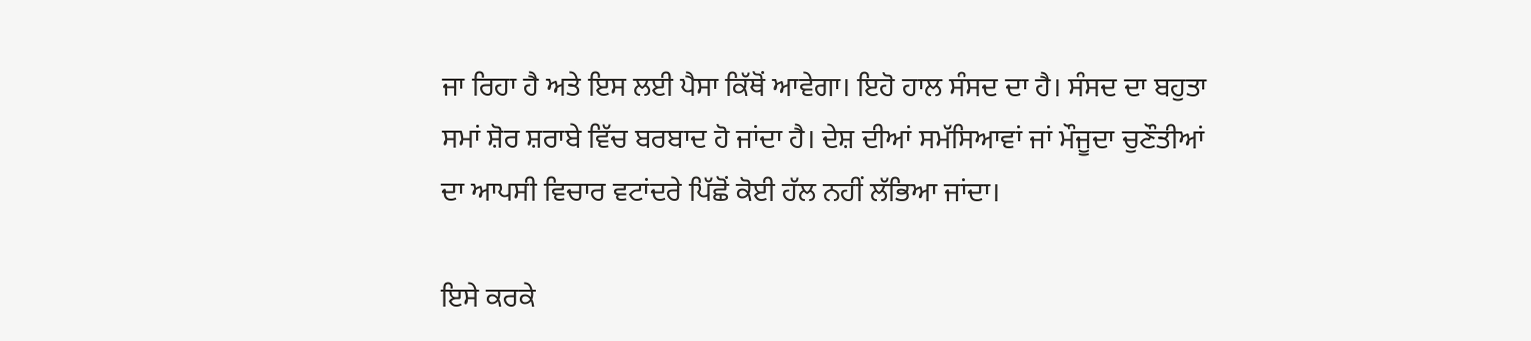ਜਾ ਰਿਹਾ ਹੈ ਅਤੇ ਇਸ ਲਈ ਪੈਸਾ ਕਿੱਥੋਂ ਆਵੇਗਾ। ਇਹੋ ਹਾਲ ਸੰਸਦ ਦਾ ਹੈ। ਸੰਸਦ ਦਾ ਬਹੁਤਾ ਸਮਾਂ ਸ਼ੋਰ ਸ਼ਰਾਬੇ ਵਿੱਚ ਬਰਬਾਦ ਹੋ ਜਾਂਦਾ ਹੈ। ਦੇਸ਼ ਦੀਆਂ ਸਮੱਸਿਆਵਾਂ ਜਾਂ ਮੌਜੂਦਾ ਚੁਣੌਤੀਆਂ ਦਾ ਆਪਸੀ ਵਿਚਾਰ ਵਟਾਂਦਰੇ ਪਿੱਛੋਂ ਕੋਈ ਹੱਲ ਨਹੀਂ ਲੱਭਿਆ ਜਾਂਦਾ।

ਇਸੇ ਕਰਕੇ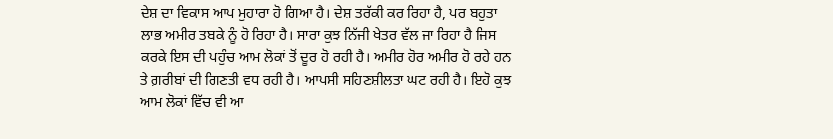ਦੇਸ਼ ਦਾ ਵਿਕਾਸ ਆਪ ਮੁਹਾਰਾ ਹੋ ਗਿਆ ਹੈ। ਦੇਸ਼ ਤਰੱਕੀ ਕਰ ਰਿਹਾ ਹੈ, ਪਰ ਬਹੁਤਾ ਲਾਭ ਅਮੀਰ ਤਬਕੇ ਨੂੰ ਹੋ ਰਿਹਾ ਹੈ। ਸਾਰਾ ਕੁਝ ਨਿੱਜੀ ਖੇਤਰ ਵੱਲ ਜਾ ਰਿਹਾ ਹੈ ਜਿਸ ਕਰਕੇ ਇਸ ਦੀ ਪਹੁੰਚ ਆਮ ਲੋਕਾਂ ਤੋਂ ਦੂਰ ਹੋ ਰਹੀ ਹੈ। ਅਮੀਰ ਹੋਰ ਅਮੀਰ ਹੋ ਰਹੇ ਹਨ ਤੇ ਗ਼ਰੀਬਾਂ ਦੀ ਗਿਣਤੀ ਵਧ ਰਹੀ ਹੈ। ਆਪਸੀ ਸਹਿਣਸ਼ੀਲਤਾ ਘਟ ਰਹੀ ਹੈ। ਇਹੋ ਕੁਝ ਆਮ ਲੋਕਾਂ ਵਿੱਚ ਵੀ ਆ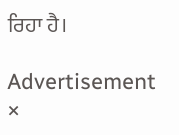ਰਿਹਾ ਹੈ।

Advertisement
×